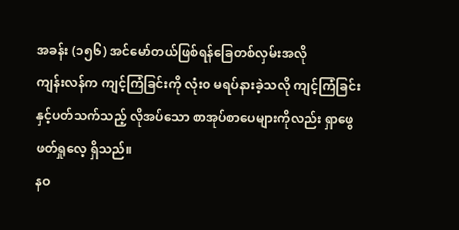အခန်း (၁၅၆) အင်မော်တယ်ဖြစ်ရန်ခြေတစ်လှမ်းအလို
ကျန်းလန်က ကျင့်ကြံခြင်းကို လုံး၀ မရပ်နားခဲ့သလို ကျင့်ကြံခြင်းနှင့်ပတ်သက်သည့် လိုအပ်သော စာအုပ်စာပေများကိုလည်း ရှာဖွေဖတ်ရှုလေ့ ရှိသည်။
နဝ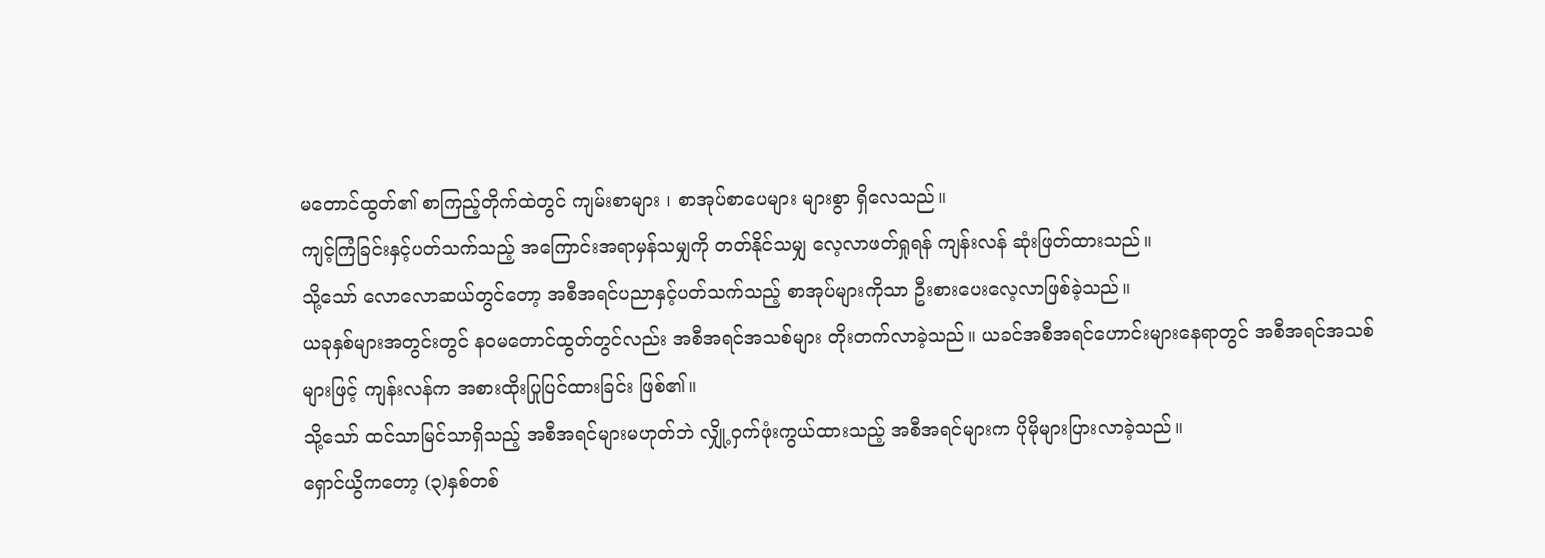မတောင်ထွတ်၏ စာကြည့်တိုက်ထဲတွင် ကျမ်းစာများ ၊ စာအုပ်စာပေများ များစွာ ရှိလေသည်။
ကျင့်ကြံခြင်းနှင့်ပတ်သက်သည့် အကြောင်းအရာမှန်သမျှကို တတ်နိုင်သမျှ လေ့လာဖတ်ရှုရန် ကျန်းလန် ဆုံးဖြတ်ထားသည်။
သို့သော် လောလောဆယ်တွင်တော့ အစီအရင်ပညာနှင့်ပတ်သက်သည့် စာအုပ်များကိုသာ ဦးစားပေးလေ့လာဖြစ်ခဲ့သည်။
ယခုနှစ်များအတွင်းတွင် နဝမတောင်ထွတ်တွင်လည်း အစီအရင်အသစ်များ တိုးတက်လာခဲ့သည်။ ယခင်အစီအရင်ဟောင်းများနေရာတွင် အစီအရင်အသစ်များဖြင့် ကျန်းလန်က အစားထိုးပြုပြင်ထားခြင်း ဖြစ်၏။
သို့သော် ထင်သာမြင်သာရှိသည့် အစီအရင်များမဟုတ်ဘဲ လျှို့ဝှက်ဖုံးကွယ်ထားသည့် အစီအရင်များက ပိုမိုများပြားလာခဲ့သည်။
ရှောင်ယွိကတော့ (၃)နှစ်တစ်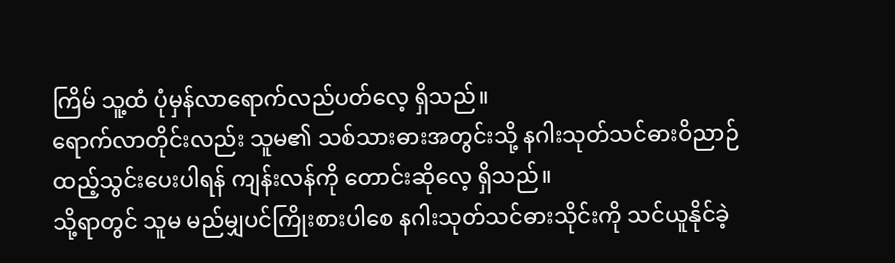ကြိမ် သူ့ထံ ပုံမှန်လာရောက်လည်ပတ်လေ့ ရှိသည်။
ရောက်လာတိုင်းလည်း သူမ၏ သစ်သားဓားအတွင်းသို့ နဂါးသုတ်သင်ဓားဝိညာဉ်ထည့်သွင်းပေးပါရန် ကျန်းလန်ကို တောင်းဆိုလေ့ ရှိသည်။
သို့ရာတွင် သူမ မည်မျှပင်ကြိုးစားပါစေ နဂါးသုတ်သင်ဓားသိုင်းကို သင်ယူနိုင်ခဲ့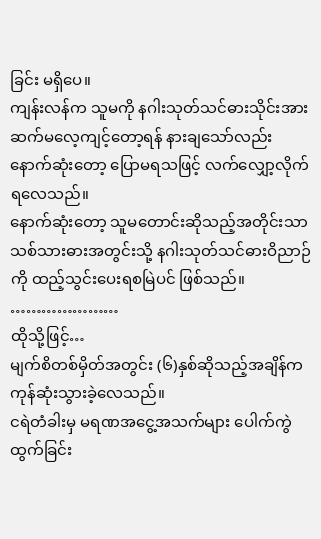ခြင်း မရှိပေ။
ကျန်းလန်က သူမကို နဂါးသုတ်သင်ဓားသိုင်းအား ဆက်မလေ့ကျင့်တော့ရန် နားချသော်လည်း နောက်ဆုံးတော့ ပြောမရသဖြင့် လက်လျှော့လိုက်ရလေသည်။
နောက်ဆုံးတော့ သူမတောင်းဆိုသည့်အတိုင်းသာ သစ်သားဓားအတွင်းသို့ နဂါးသုတ်သင်ဓားဝိညာဉ်ကို ထည့်သွင်းပေးရစမြဲပင် ဖြစ်သည်။
…………………
ထိုသို့ဖြင့်…
မျက်စိတစ်မှိတ်အတွင်း (၆)နှစ်ဆိုသည့်အချိန်က ကုန်ဆုံးသွားခဲ့လေသည်။
ငရဲတံခါးမှ မရဏအငွေ့အသက်များ ပေါက်ကွဲထွက်ခြင်း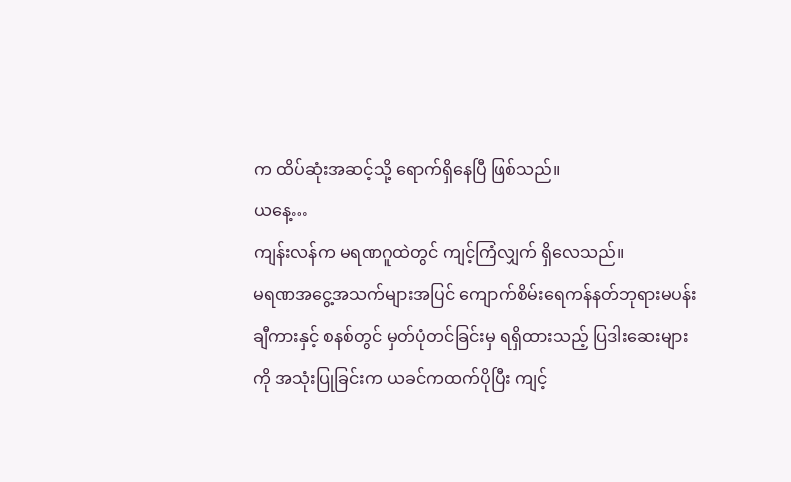က ထိပ်ဆုံးအဆင့်သို့ ရောက်ရှိနေပြီ ဖြစ်သည်။
ယနေ့…
ကျန်းလန်က မရဏဂူထဲတွင် ကျင့်ကြံလျှက် ရှိလေသည်။
မရဏအငွေ့အသက်များအပြင် ကျောက်စိမ်းရေကန်နတ်ဘုရားမပန်းချီကားနှင့် စနစ်တွင် မှတ်ပုံတင်ခြင်းမှ ရရှိထားသည့် ပြဒါးဆေးများကို အသုံးပြုခြင်းက ယခင်ကထက်ပိုပြီး ကျင့်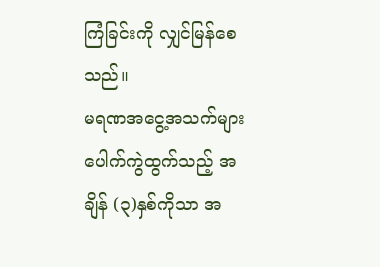ကြံခြင်းကို လျှင်မြန်စေသည်။
မရဏအငွေ့အသက်များ ပေါက်ကွဲထွက်သည့် အချိန် (၃)နှစ်ကိုသာ အ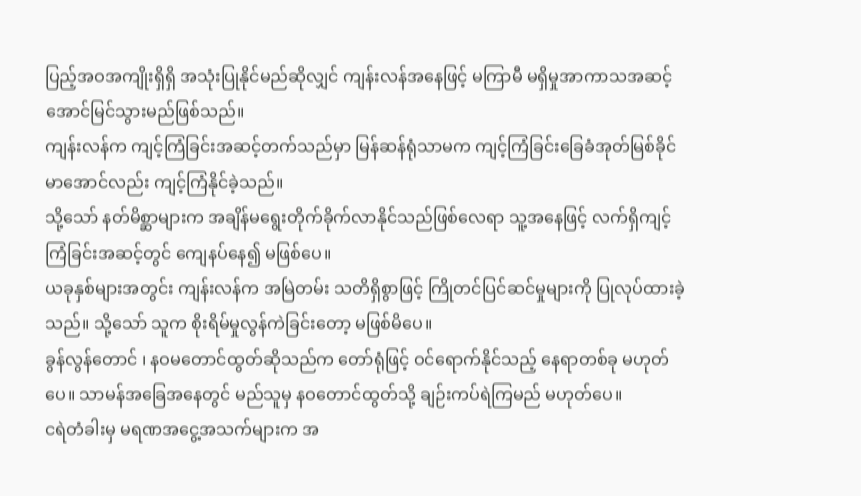ပြည့်အဝအကျိုးရှိရှိ အသုံးပြုနိုင်မည်ဆိုလျှင် ကျန်းလန်အနေဖြင့် မကြာမီ မရှိမှုအာကာသအဆင့် အောင်မြင်သွားမည်ဖြစ်သည်။
ကျန်းလန်က ကျင့်ကြံခြင်းအဆင့်တက်သည်မှာ မြန်ဆန်ရုံသာမက ကျင့်ကြံခြင်းခြေခံအုတ်မြစ်ခိုင်မာအောင်လည်း ကျင့်ကြံနိုင်ခဲ့သည်။
သို့သော် နတ်မိစ္ဆာများက အချိန်မရွေးတိုက်ခိုက်လာနိုင်သည်ဖြစ်လေရာ သူ့အနေဖြင့် လက်ရှိကျင့်ကြံခြင်းအဆင့်တွင် ကျေနပ်နေ၍ မဖြစ်ပေ။
ယခုနှစ်များအတွင်း ကျန်းလန်က အမြဲတမ်း သတိရှိစွာဖြင့် ကြိုတင်ပြင်ဆင်မှုများကို ပြုလုပ်ထားခဲ့သည်။ သို့သော် သူက စိုးရိမ်မှုလွန်ကဲခြင်းတော့ မဖြစ်မိပေ။
ခွန်လွန်တောင် ၊ နဝမတောင်ထွတ်ဆိုသည်က တော်ရုံဖြင့် ဝင်ရောက်နိုင်သည့် နေရာတစ်ခု မဟုတ်ပေ။ သာမန်အခြေအနေတွင် မည်သူမှ နဝတောင်ထွတ်သို့ ချဉ်းကပ်ရဲကြမည် မဟုတ်ပေ။
ငရဲတံခါးမှ မရဏအငွေ့အသက်များက အ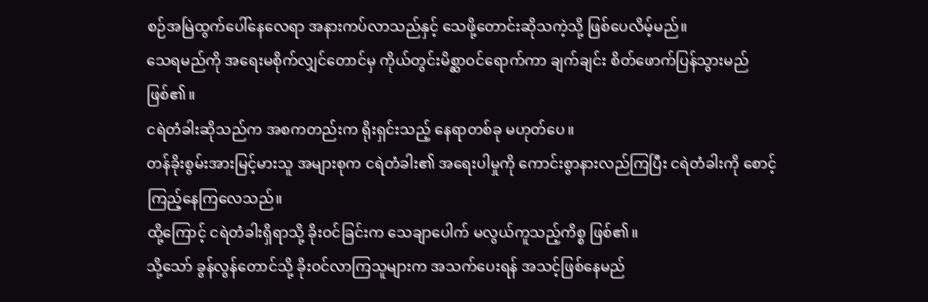စဉ်အမြဲထွက်ပေါ်နေလေရာ အနားကပ်လာသည်နှင့် သေဖို့တောင်းဆိုသကဲ့သို့ ဖြစ်ပေလိမ့်မည်။
သေရမည်ကို အရေးမစိုက်လျှင်တောင်မှ ကိုယ်တွင်းမိစ္ဆာဝင်ရောက်ကာ ချက်ချင်း စိတ်ဖောက်ပြန်သွားမည် ဖြစ်၏။
ငရဲတံခါးဆိုသည်က အစကတည်းက ရိုးရှင်းသည့် နေရာတစ်ခု မဟုတ်ပေ။
တန်ခိုးစွမ်းအားမြင့်မားသူ အများစုက ငရဲတံခါး၏ အရေးပါမှုကို ကောင်းစွာနားလည်ကြပြီး ငရဲတံခါးကို စောင့်ကြည့်နေကြလေသည်။
ထို့ကြောင့် ငရဲတံခါးရှိရာသို့ ခိုးဝင်ခြင်းက သေချာပေါက် မလွယ်ကူသည့်ကိစ္စ ဖြစ်၏။
သို့သော် ခွန်လွန်တောင်သို့ ခိုးဝင်လာကြသူများက အသက်ပေးရန် အသင့်ဖြစ်နေမည်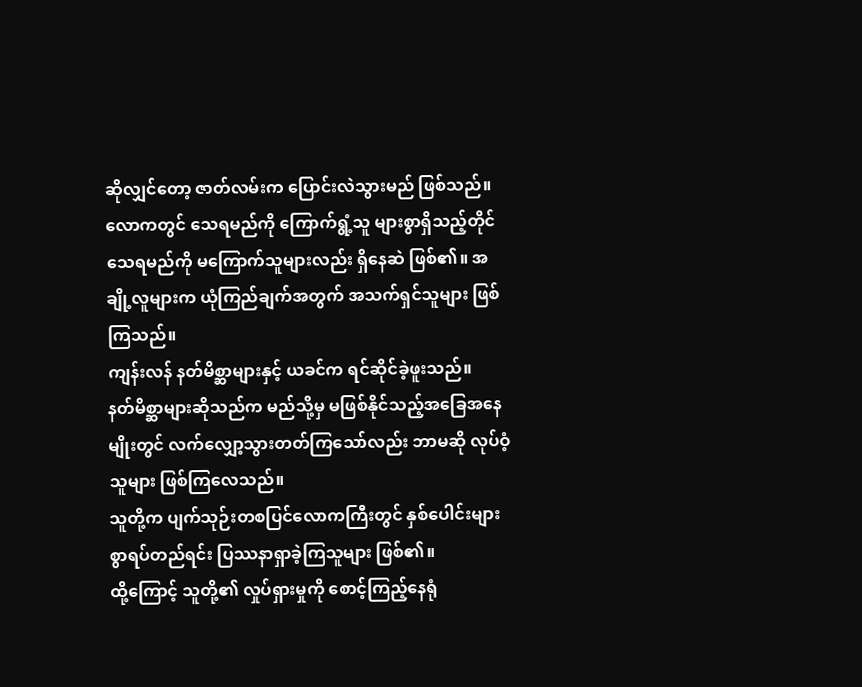ဆိုလျှင်တော့ ဇာတ်လမ်းက ပြောင်းလဲသွားမည် ဖြစ်သည်။
လောကတွင် သေရမည်ကို ကြောက်ရွံ့သူ များစွာရှိသည့်တိုင် သေရမည်ကို မကြောက်သူများလည်း ရှိနေဆဲ ဖြစ်၏။ အချို့လူများက ယုံကြည်ချက်အတွက် အသက်ရှင်သူများ ဖြစ်ကြသည်။
ကျန်းလန် နတ်မိစ္ဆာများနှင့် ယခင်က ရင်ဆိုင်ခဲ့ဖူးသည်။
နတ်မိစ္ဆာများဆိုသည်က မည်သို့မှ မဖြစ်နိုင်သည့်အခြေအနေမျိုးတွင် လက်လျှော့သွားတတ်ကြသော်လည်း ဘာမဆို လုပ်ဝံ့သူများ ဖြစ်ကြလေသည်။
သူတို့က ပျက်သုဉ်းတစပြင်လောကကြီးတွင် နှစ်ပေါင်းများစွာရပ်တည်ရင်း ပြဿနာရှာခဲ့ကြသူများ ဖြစ်၏။
ထို့ကြောင့် သူတို့၏ လှုပ်ရှားမှုကို စောင့်ကြည့်နေရုံ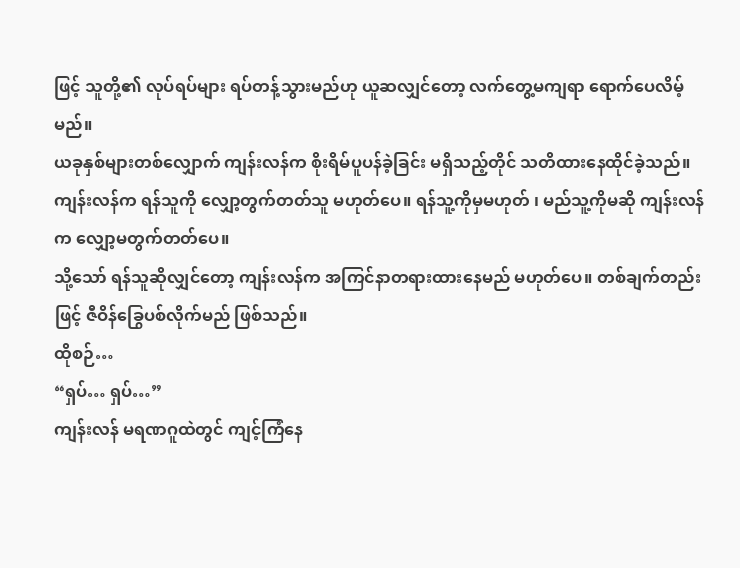ဖြင့် သူတို့၏ လုပ်ရပ်များ ရပ်တန့်သွားမည်ဟု ယူဆလျှင်တော့ လက်တွေ့မကျရာ ရောက်ပေလိမ့်မည်။
ယခုနှစ်များတစ်လျှောက် ကျန်းလန်က စိုးရိမ်ပူပန်ခဲ့ခြင်း မရှိသည့်တိုင် သတိထားနေထိုင်ခဲ့သည်။
ကျန်းလန်က ရန်သူကို လျှော့တွက်တတ်သူ မဟုတ်ပေ။ ရန်သူ့ကိုမှမဟုတ် ၊ မည်သူ့ကိုမဆို ကျန်းလန်က လျှော့မတွက်တတ်ပေ။
သို့သော် ရန်သူဆိုလျှင်တော့ ကျန်းလန်က အကြင်နာတရားထားနေမည် မဟုတ်ပေ။ တစ်ချက်တည်းဖြင့် ဇီဝိန်ခြွေပစ်လိုက်မည် ဖြစ်သည်။
ထိုစဉ်…
“ရှပ်… ရှပ်…”
ကျန်းလန် မရဏဂူထဲတွင် ကျင့်ကြံနေ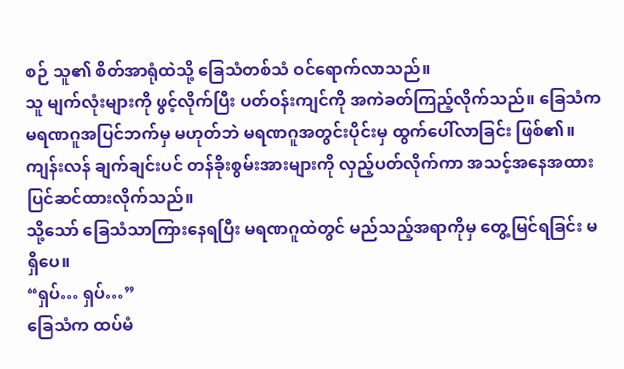စဉ် သူ၏ စိတ်အာရုံထဲသို့ ခြေသံတစ်သံ ဝင်ရောက်လာသည်။
သူ မျက်လုံးများကို ဖွင့်လိုက်ပြီး ပတ်ဝန်းကျင်ကို အကဲခတ်ကြည့်လိုက်သည်။ ခြေသံက မရဏဂူအပြင်ဘက်မှ မဟုတ်ဘဲ မရဏဂူအတွင်းပိုင်းမှ ထွက်ပေါ်လာခြင်း ဖြစ်၏။
ကျန်းလန် ချက်ချင်းပင် တန်ခိုးစွမ်းအားများကို လှည့်ပတ်လိုက်ကာ အသင့်အနေအထား ပြင်ဆင်ထားလိုက်သည်။
သို့သော် ခြေသံသာကြားနေရပြီး မရဏဂူထဲတွင် မည်သည့်အရာကိုမှ တွေ့မြင်ရခြင်း မရှိပေ။
“ရှပ်… ရှပ်…”
ခြေသံက ထပ်မံ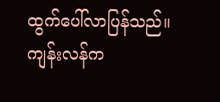ထွက်ပေါ်လာပြန်သည်။
ကျန်းလန်က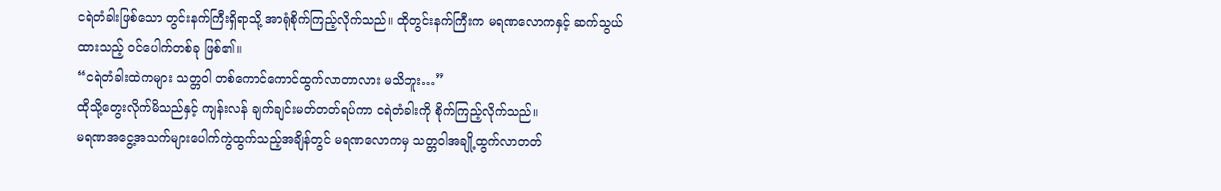ငရဲတံခါးဖြစ်သော တွင်းနက်ကြီးရှိရာသို့ အာရုံစိုက်ကြည့်လိုက်သည်။ ထိုတွင်းနက်ကြီးက မရဏလောကနှင့် ဆက်သွယ်ထားသည့် ဝင်ပေါက်တစ်ခု ဖြစ်၏။
“ငရဲတံခါးထဲကများ သတ္တဝါ တစ်ကောင်ကောင်ထွက်လာတာလား မသိဘူး…”
ထိုသို့တွေးလိုက်မိသည်နှင့် ကျန်းလန် ချက်ချင်းမတ်တတ်ရပ်ကာ ငရဲတံခါးကို စိုက်ကြည့်လိုက်သည်။
မရဏအငွေ့အသက်များပေါက်ကွဲထွက်သည့်အချိန်တွင် မရဏလောကမှ သတ္တဝါအချို့ထွက်လာတတ်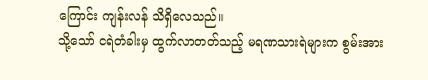ကြောင်း ကျန်းလန် သိရှိလေသည်။
သို့သော် ငရဲတံခါးမှ ထွက်လာတတ်သည့် မရဏသားရဲများက စွမ်းအား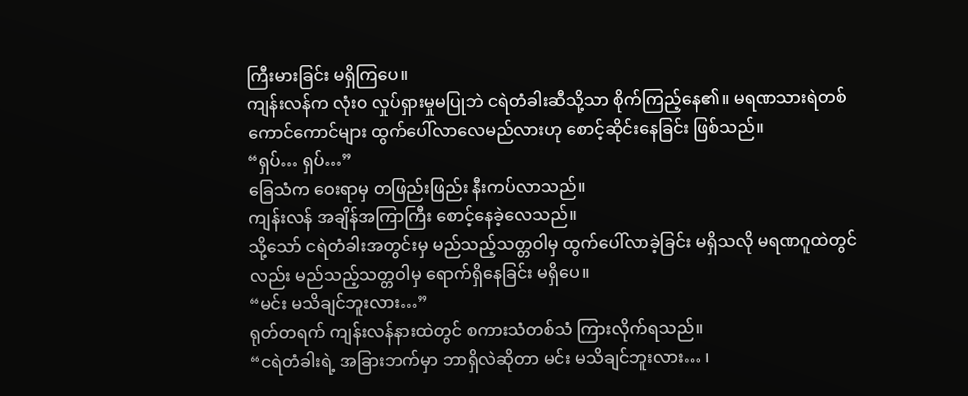ကြီးမားခြင်း မရှိကြပေ။
ကျန်းလန်က လုံး၀ လှုပ်ရှားမှုမပြုဘဲ ငရဲတံခါးဆီသို့သာ စိုက်ကြည့်နေ၏။ မရဏသားရဲတစ်ကောင်ကောင်များ ထွက်ပေါ်လာလေမည်လားဟု စောင့်ဆိုင်းနေခြင်း ဖြစ်သည်။
“ရှပ်… ရှပ်…”
ခြေသံက ဝေးရာမှ တဖြည်းဖြည်း နီးကပ်လာသည်။
ကျန်းလန် အချိန်အကြာကြီး စောင့်နေခဲ့လေသည်။
သို့သော် ငရဲတံခါးအတွင်းမှ မည်သည့်သတ္တဝါမှ ထွက်ပေါ်လာခဲ့ခြင်း မရှိသလို မရဏဂူထဲတွင်လည်း မည်သည့်သတ္တဝါမှ ရောက်ရှိနေခြင်း မရှိပေ။
“မင်း မသိချင်ဘူးလား…”
ရုတ်တရက် ကျန်းလန်နားထဲတွင် စကားသံတစ်သံ ကြားလိုက်ရသည်။
“ငရဲတံခါးရဲ့ အခြားဘက်မှာ ဘာရှိလဲဆိုတာ မင်း မသိချင်ဘူးလား… ၊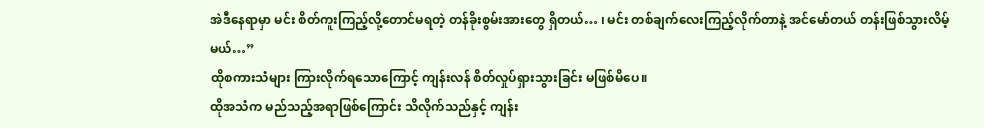အဲဒီနေရာမှာ မင်း စိတ်ကူးကြည့်လို့တောင်မရတဲ့ တန်ခိုးစွမ်းအားတွေ ရှိတယ်… ၊ မင်း တစ်ချက်လေးကြည့်လိုက်တာနဲ့ အင်မော်တယ် တန်းဖြစ်သွားလိမ့်မယ်…”
ထိုစကားသံများ ကြားလိုက်ရသောကြောင့် ကျန်းလန် စိတ်လှုပ်ရှားသွားခြင်း မဖြစ်မိပေ။
ထိုအသံက မည်သည့်အရာဖြစ်ကြောင်း သိလိုက်သည်နှင့် ကျန်း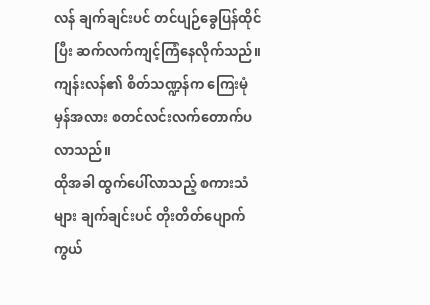လန် ချက်ချင်းပင် တင်ပျဉ်ခွေပြန်ထိုင်ပြီး ဆက်လက်ကျင့်ကြံနေလိုက်သည်။
ကျန်းလန်၏ စိတ်သဏ္ဍန်က ကြေးမုံမှန်အလား စတင်လင်းလက်တောက်ပလာသည်။
ထိုအခါ ထွက်ပေါ်လာသည့် စကားသံများ ချက်ချင်းပင် တိုးတိတ်ပျောက်ကွယ်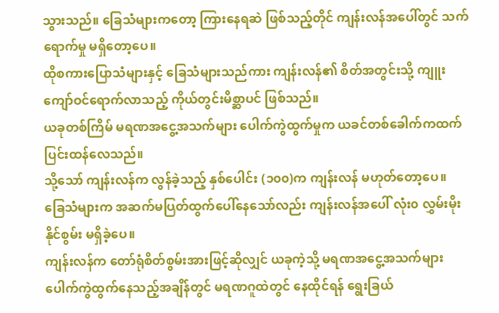သွားသည်။ ခြေသံများကတော့ ကြားနေရဆဲ ဖြစ်သည့်တိုင် ကျန်းလန်အပေါ်တွင် သက်ရောက်မှု မရှိတော့ပေ။
ထိုစကားပြောသံများနှင့် ခြေသံများသည်ကား ကျန်းလန်၏ စိတ်အတွင်းသို့ ကျူးကျော်ဝင်ရောက်လာသည့် ကိုယ်တွင်းမိစ္ဆာပင် ဖြစ်သည်။
ယခုတစ်ကြိမ် မရဏအငွေ့အသက်များ ပေါက်ကွဲထွက်မှုက ယခင်တစ်ခေါက်ကထက် ပြင်းထန်လေသည်။
သို့သော် ကျန်းလန်က လွန်ခဲ့သည့် နှစ်ပေါင်း (၁၀၀)က ကျန်းလန် မဟုတ်တော့ပေ။
ခြေသံများက အဆက်မပြတ်ထွက်ပေါ်နေသော်လည်း ကျန်းလန်အပေါ် လုံး၀ လွှမ်းမိုးနိုင်စွမ်း မရှိခဲ့ပေ။
ကျန်းလန်က တော်ရုံစိတ်စွမ်းအားဖြင့်ဆိုလျှင် ယခုကဲ့သို့ မရဏအငွေ့အသက်များ ပေါက်ကွဲထွက်နေသည့်အချိန်တွင် မရဏဂူထဲတွင် နေထိုင်ရန် ရွေးခြယ်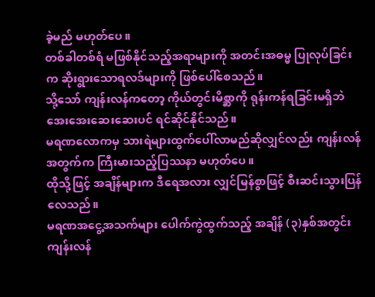ခဲ့မည် မဟုတ်ပေ။
တစ်ခါတစ်ရံ မဖြစ်နိုင်သည့်အရာများကို အတင်းအဓမ္မ ပြုလုပ်ခြင်းက ဆိုးရွားသောရလဒ်များကို ဖြစ်ပေါ်စေသည်။
သို့သော် ကျန်းလန်ကတော့ ကိုယ်တွင်းမိစ္ဆာကို ရုန်းကန်ရခြင်းမရှိဘဲ အေးအေးဆေးဆေးပင် ရင်ဆိုင်နိုင်သည်။
မရဏလောကမှ သားရဲများထွက်ပေါ်လာမည်ဆိုလျှင်လည်း ကျန်းလန်အတွက်က ကြီးမားသည့်ပြဿနာ မဟုတ်ပေ။
ထိုသို့ဖြင့် အချိန်များက ဒီရေအလား လျှင်မြန်စွာဖြင့် စီးဆင်းသွားပြန်လေသည်။
မရဏအငွေ့အသက်များ ပေါက်ကွဲထွက်သည့် အချိန် (၃)နှစ်အတွင်း ကျန်းလန်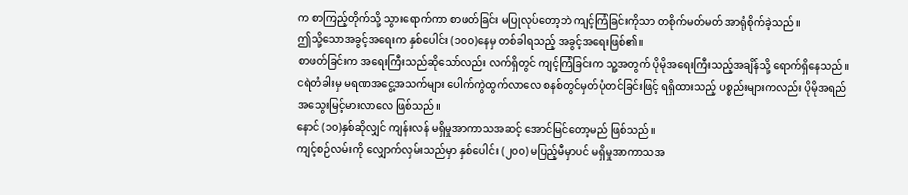က စာကြည့်တိုက်သို့ သွားရောက်ကာ စာဖတ်ခြင်း မပြုလုပ်တော့ဘဲ ကျင့်ကြံခြင်းကိုသာ တစိုက်မတ်မတ် အာရုံစိုက်ခဲ့သည်။
ဤသို့သောအခွင့်အရေးက နှစ်ပေါင်း (၁၀၀)နေမှ တစ်ခါရသည့် အခွင့်အရေးဖြစ်၏။
စာဖတ်ခြင်းက အရေးကြီးသည်ဆိုသော်လည်း လက်ရှိတွင် ကျင့်ကြံခြင်းက သူ့အတွက် ပိုမိုအရေးကြီးသည့်အချိန်သို့ ရောက်ရှိနေသည်။
ငရဲတံခါးမှ မရဏအငွေ့အသက်များ ပေါက်ကွဲထွက်လာလေ စနစ်တွင်မှတ်ပုံတင်ခြင်းဖြင့် ရရှိထားသည့် ပစ္စည်းများကလည်း ပိုမိုအရည်အသွေးမြင့်မားလာလေ ဖြစ်သည်။
နောင် (၁၀)နှစ်ဆိုလျှင် ကျန်းလန် မရှိမှုအာကာသအဆင့် အောင်မြင်တော့မည် ဖြစ်သည်။
ကျင့်စဉ်လမ်းကို လျှောက်လှမ်းသည်မှာ နှစ်ပေါင်း (၂၀၀) မပြည့်မီမှာပင် မရှိမှုအာကာသအ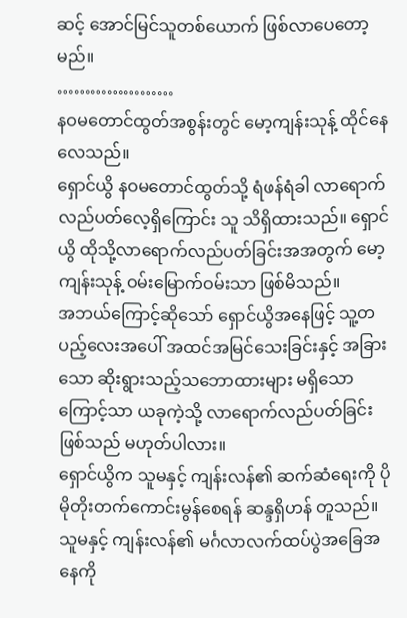ဆင့် အောင်မြင်သူတစ်ယောက် ဖြစ်လာပေတော့မည်။
…………………
နဝမတောင်ထွတ်အစွန်းတွင် မော့ကျန်းသုန့် ထိုင်နေလေသည်။
ရှောင်ယွိ နဝမတောင်ထွတ်သို့ ရံဖန်ရံခါ လာရောက်လည်ပတ်လေ့ရှိကြောင်း သူ သိရှိထားသည်။ ရှောင်ယွိ ထိုသို့လာရောက်လည်ပတ်ခြင်းအအတွက် မော့ကျန်းသုန့် ဝမ်းမြောက်ဝမ်းသာ ဖြစ်မိသည်။
အဘယ်ကြောင့်ဆိုသော် ရှောင်ယွိအနေဖြင့် သူ့တပည့်လေးအပေါ် အထင်အမြင်သေးခြင်းနှင့် အခြားသော ဆိုးရွားသည့်သဘောထားများ မရှိသောကြောင့်သာ ယခုကဲ့သို့ လာရောက်လည်ပတ်ခြင်းဖြစ်သည် မဟုတ်ပါလား။
ရှောင်ယွိက သူမနှင့် ကျန်းလန်၏ ဆက်ဆံရေးကို ပိုမိုတိုးတက်ကောင်းမွန်စေရန် ဆန္ဒရှိဟန် တူသည်။
သူမနှင့် ကျန်းလန်၏ မင်္ဂလာလက်ထပ်ပွဲအခြေအနေကို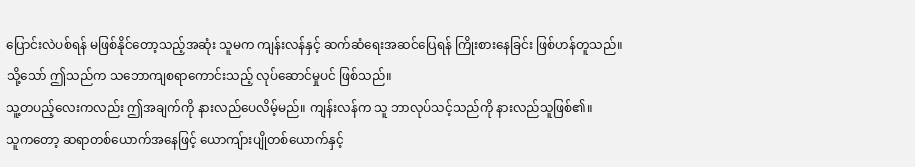ပြောင်းလဲပစ်ရန် မဖြစ်နိုင်တော့သည့်အဆုံး သူမက ကျန်းလန်နှင့် ဆက်ဆံရေးအဆင်ပြေရန် ကြိုးစားနေခြင်း ဖြစ်ဟန်တူသည်။
သို့သော် ဤသည်က သဘောကျစရာကောင်းသည့် လုပ်ဆောင်မှုပင် ဖြစ်သည်။
သူ့တပည့်လေးကလည်း ဤအချက်ကို နားလည်ပေလိမ့်မည်။ ကျန်းလန်က သူ ဘာလုပ်သင့်သည်ကို နားလည်သူဖြစ်၏။
သူကတော့ ဆရာတစ်ယောက်အနေဖြင့် ယောကျ်ားပျိုတစ်ယောက်နှင့်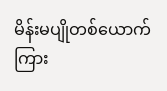မိန်းမပျိုတစ်ယောက်ကြား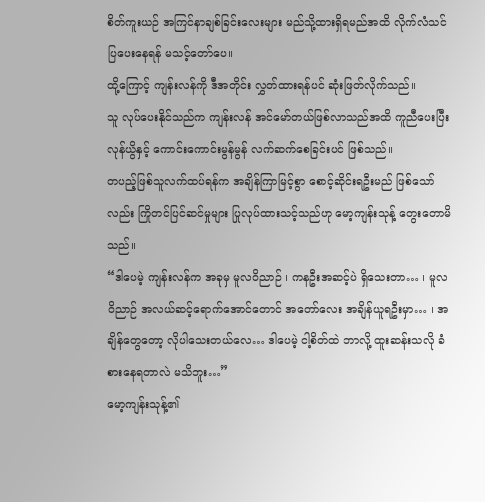စိတ်ကူးယဉ် အကြင်နာချစ်ခြင်းလေးများ မည်သို့ထားရှိရမည်အထိ လိုက်လံသင်ပြပေးနေရန် မသင့်တော်ပေ။
ထို့ကြောင့် ကျန်းလန်ကို ဒီအတိုင်း လွှတ်ထားရန်ပင် ဆုံးဖြတ်လိုက်သည်။
သူ လုပ်ပေးနိုင်သည်က ကျန်းလန် အင်မော်တယ်ဖြစ်လာသည်အထိ ကူညီပေးပြီး လုန်ယွိနှင့် ကောင်းကောင်းမွန်မွန် လက်ဆက်စေခြင်းပင် ဖြစ်သည်။
တပည့်ဖြစ်သူလက်ထပ်ရန်က အချိန်ကြာမြင့်စွာ စောင့်ဆိုင်းရဦးမည် ဖြစ်သော်လည်း ကြိုတင်ပြင်ဆင်မှုများ ပြုလုပ်ထားသင့်သည်ဟု မော့ကျန်းသုန့် တွေးတောမိသည်။
“ဒါပေမဲ့ ကျန်းလန်က အခုမှ မူလဝိညာဉ် ၊ ကနဦးအဆင့်ပဲ ရှိသေးတာ… ၊ မူလဝိညာဉ် အလယ်ဆင့်ရောက်အောင်တောင် အတော်လေး အချိန်ယူရဦးမှာ… ၊ အချိန်တွေတော့ လိုပါသေးတယ်လေ… ဒါပေမဲ့ ငါ့စိတ်ထဲ ဘာလို့ ထူးဆန်းသလို ခံစားနေရတာလဲ မသိဘူး…”
မော့ကျန်းသုန့်၏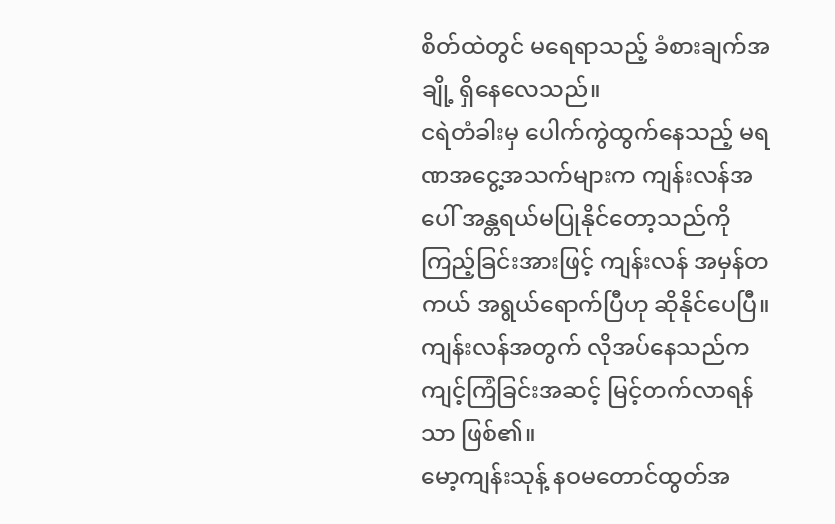စိတ်ထဲတွင် မရေရာသည့် ခံစားချက်အချို့ ရှိနေလေသည်။
ငရဲတံခါးမှ ပေါက်ကွဲထွက်နေသည့် မရဏအငွေ့အသက်များက ကျန်းလန်အပေါ် အန္တရယ်မပြုနိုင်တော့သည်ကို ကြည့်ခြင်းအားဖြင့် ကျန်းလန် အမှန်တကယ် အရွယ်ရောက်ပြီဟု ဆိုနိုင်ပေပြီ။
ကျန်းလန်အတွက် လိုအပ်နေသည်က ကျင့်ကြံခြင်းအဆင့် မြင့်တက်လာရန်သာ ဖြစ်၏။
မော့ကျန်းသုန့် နဝမတောင်ထွတ်အ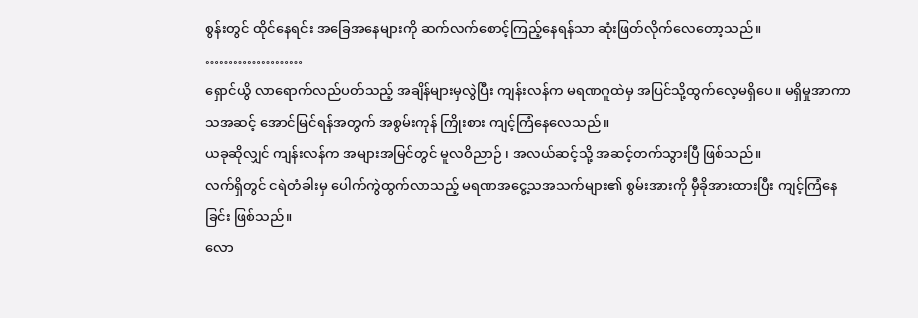စွန်းတွင် ထိုင်နေရင်း အခြေအနေများကို ဆက်လက်စောင့်ကြည့်နေရန်သာ ဆုံးဖြတ်လိုက်လေတော့သည်။
…………………
ရှောင်ယွိ လာရောက်လည်ပတ်သည့် အချိန်များမှလွဲပြီး ကျန်းလန်က မရဏဂူထဲမှ အပြင်သို့ထွက်လေ့မရှိပေ။ မရှိမှုအာကာသအဆင့် အောင်မြင်ရန်အတွက် အစွမ်းကုန် ကြိုးစား ကျင့်ကြံနေလေသည်။
ယခုဆိုလျှင် ကျန်းလန်က အများအမြင်တွင် မူလဝိညာဉ် ၊ အလယ်ဆင့်သို့ အဆင့်တက်သွားပြီ ဖြစ်သည်။
လက်ရှိတွင် ငရဲတံခါးမှ ပေါက်ကွဲထွက်လာသည့် မရဏအငွေ့သအသက်များ၏ စွမ်းအားကို မှီခိုအားထားပြီး ကျင့်ကြံနေခြင်း ဖြစ်သည်။
လော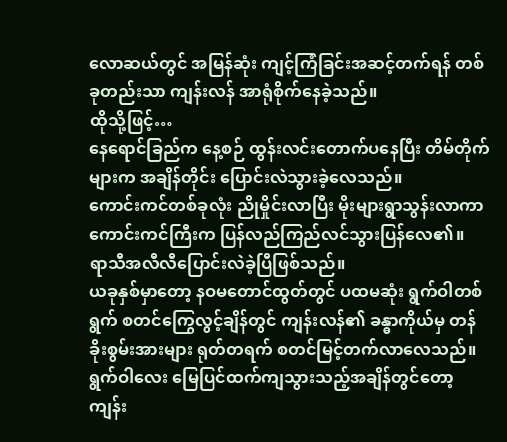လောဆယ်တွင် အမြန်ဆုံး ကျင့်ကြံခြင်းအဆင့်တက်ရန် တစ်ခုတည်းသာ ကျန်းလန် အာရုံစိုက်နေခဲ့သည်။
ထိုသို့ဖြင့်…
နေရောင်ခြည်က နေ့စဉ် ထွန်းလင်းတောက်ပနေပြီး တိမ်တိုက်များက အချိန်တိုင်း ပြောင်းလဲသွားခဲ့လေသည်။
ကောင်းကင်တစ်ခုလုံး ညိုမှိုင်းလာပြီး မိုးများရွာသွန်းလာကာ ကောင်းကင်ကြီးက ပြန်လည်ကြည်လင်သွားပြန်လေ၏။
ရာသီအလီလီပြောင်းလဲခဲ့ပြီဖြစ်သည်။
ယခုနှစ်မှာတော့ နဝမတောင်ထွတ်တွင် ပထမဆုံး ရွက်ဝါတစ်ရွက် စတင်ကြွေလွင့်ချိန်တွင် ကျန်းလန်၏ ခန္ဓာကိုယ်မှ တန်ခိုးစွမ်းအားများ ရုတ်တရက် စတင်မြင့်တက်လာလေသည်။
ရွက်ဝါလေး မြေပြင်ထက်ကျသွားသည့်အချိန်တွင်တော့ ကျန်း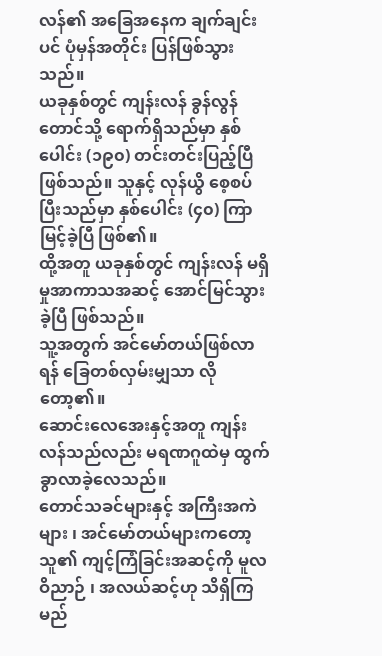လန်၏ အခြေအနေက ချက်ချင်းပင် ပုံမှန်အတိုင်း ပြန်ဖြစ်သွားသည်။
ယခုနှစ်တွင် ကျန်းလန် ခွန်လွန်တောင်သို့ ရောက်ရှိသည်မှာ နှစ်ပေါင်း (၁၉၀) တင်းတင်းပြည့်ပြီ ဖြစ်သည်။ သူနှင့် လုန်ယွိ စေ့စပ်ပြီးသည်မှာ နှစ်ပေါင်း (၄၀) ကြာမြင့်ခဲ့ပြီ ဖြစ်၏။
ထို့အတူ ယခုနှစ်တွင် ကျန်းလန် မရှိမှုအာကာသအဆင့် အောင်မြင်သွားခဲ့ပြီ ဖြစ်သည်။
သူ့အတွက် အင်မော်တယ်ဖြစ်လာရန် ခြေတစ်လှမ်းမျှသာ လိုတော့၏။
ဆောင်းလေအေးနှင့်အတူ ကျန်းလန်သည်လည်း မရဏဂူထဲမှ ထွက်ခွာလာခဲ့လေသည်။
တောင်သခင်များနှင့် အကြီးအကဲများ ၊ အင်မော်တယ်များကတော့ သူ၏ ကျင့်ကြံခြင်းအဆင့်ကို မူလဝိညာဉ် ၊ အလယ်ဆင့်ဟု သိရှိကြမည်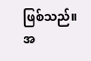ဖြစ်သည်။
အ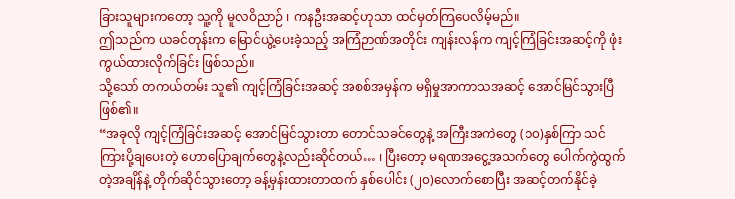ခြားသူများကတော့ သူ့ကို မူလဝိညာဉ် ၊ ကနဦးအဆင့်ဟုသာ ထင်မှတ်ကြပေလိမ့်မည်။
ဤသည်က ယခင်တုန်းက မြောင်ယွဲ့ပေးခဲ့သည့် အကြံဉာဏ်အတိုင်း ကျန်းလန်က ကျင့်ကြံခြင်းအဆင့်ကို ဖုံးကွယ်ထားလိုက်ခြင်း ဖြစ်သည်။
သို့သော် တကယ်တမ်း သူ၏ ကျင့်ကြံခြင်းအဆင့် အစစ်အမှန်က မရှိမှုအာကာသအဆင့် အောင်မြင်သွားပြီ ဖြစ်၏။
“အခုလို ကျင့်ကြံခြင်းအဆင့် အောင်မြင်သွားတာ တောင်သခင်တွေနဲ့ အကြီးအကဲတွေ (၁၀)နှစ်ကြာ သင်ကြားပို့ချပေးတဲ့ ဟောပြောချက်တွေနဲ့လည်းဆိုင်တယ်… ၊ ပြီးတော့ မရဏအငွေ့အသက်တွေ ပေါက်ကွဲထွက်တဲ့အချိန်နဲ့ တိုက်ဆိုင်သွားတော့ ခန့်မှန်းထားတာထက် နှစ်ပေါင်း (၂၀)လောက်စောပြီး အဆင့်တက်နိုင်ခဲ့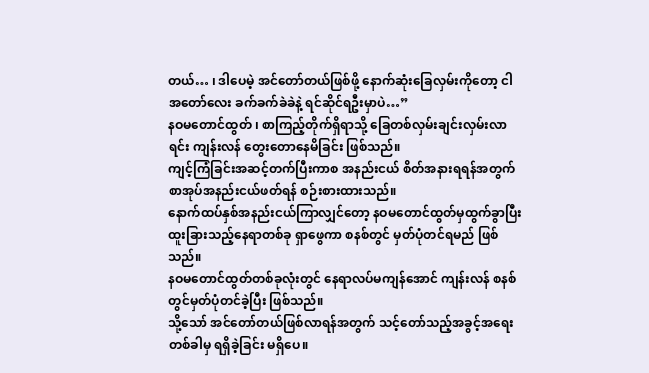တယ်… ၊ ဒါပေမဲ့ အင်တော်တယ်ဖြစ်ဖို့ နောက်ဆုံးခြေလှမ်းကိုတော့ ငါ အတော်လေး ခက်ခက်ခဲခဲနဲ့ ရင်ဆိုင်ရဦးမှာပဲ…”
နဝမတောင်ထွတ် ၊ စာကြည့်တိုက်ရှိရာသို့ ခြေတစ်လှမ်းချင်းလှမ်းလာရင်း ကျန်းလန် တွေးတောနေမိခြင်း ဖြစ်သည်။
ကျင့်ကြံခြင်းအဆင့်တက်ပြီးကာစ အနည်းငယ် စိတ်အနားရရန်အတွက် စာအုပ်အနည်းငယ်ဖတ်ရန် စဉ်းစားထားသည်။
နောက်ထပ်နှစ်အနည်းငယ်ကြာလျှင်တော့ နဝမတောင်ထွတ်မှထွက်ခွာပြီး ထူးခြားသည့်နေရာတစ်ခု ရှာဖွေကာ စနစ်တွင် မှတ်ပုံတင်ရမည် ဖြစ်သည်။
နဝမတောင်ထွတ်တစ်ခုလုံးတွင် နေရာလပ်မကျန်အောင် ကျန်းလန် စနစ်တွင်မှတ်ပုံတင်ခဲ့ပြီး ဖြစ်သည်။
သို့သော် အင်တော်တယ်ဖြစ်လာရန်အတွက် သင့်တော်သည့်အခွင့်အရေး တစ်ခါမှ ရရှိခဲ့ခြင်း မရှိပေ။